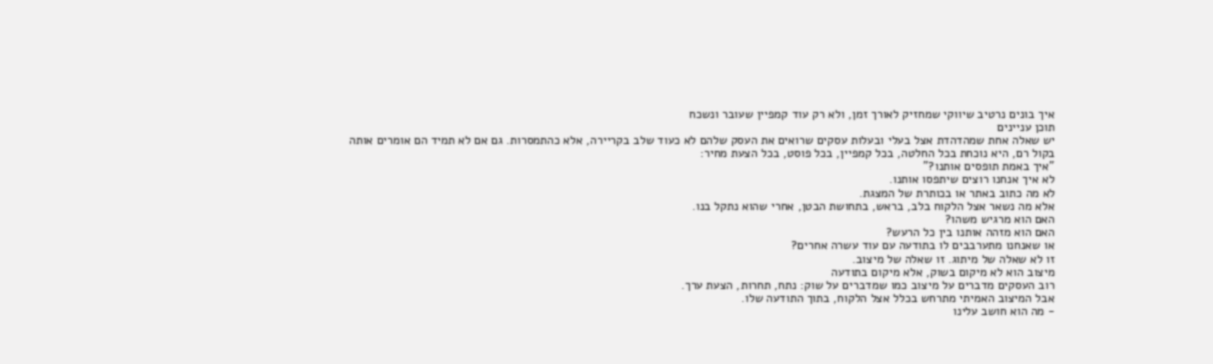איך בונים נרטיב שיווקי שמחזיק לאורך זמן, ולא רק עוד קמפיין שעובר ונשכח
תוכן עניינים
יש שאלה אחת שמהדהדת אצל בעלי ובעלות עסקים שרואים את העסק שלהם לא כעוד שלב בקריירה, אלא כהתמסרות. גם אם לא תמיד הם אומרים אותה בקול רם, היא נוכחת בכל החלטה, בכל קמפיין, בכל פוסט, בכל הצעת מחיר:
"איך באמת תופסים אותנו?"
לא איך אנחנו רוצים שיתפסו אותנו.
לא מה כתוב באתר או בכותרת של המצגת.
אלא מה נשאר אצל הלקוח בלב, בראש, בתחושת הבטן, אחרי שהוא נתקל בנו.
האם הוא מרגיש משהו?
האם הוא מזהה אותנו בין כל הרעש?
או שאנחנו מתערבבים לו בתודעה עם עוד עשרה אחרים?
זו לא שאלה של מיתוג. זו שאלה של מיצוב.
מיצוב הוא לא מיקום בשוק, אלא מיקום בתודעה
רוב העסקים מדברים על מיצוב כמו שמדברים על שוק: נתח, תחרות, הצעת ערך.
אבל המיצוב האמיתי מתרחש בכלל אצל הלקוח, בתוך התודעה שלו.
- מה הוא חושב עלינו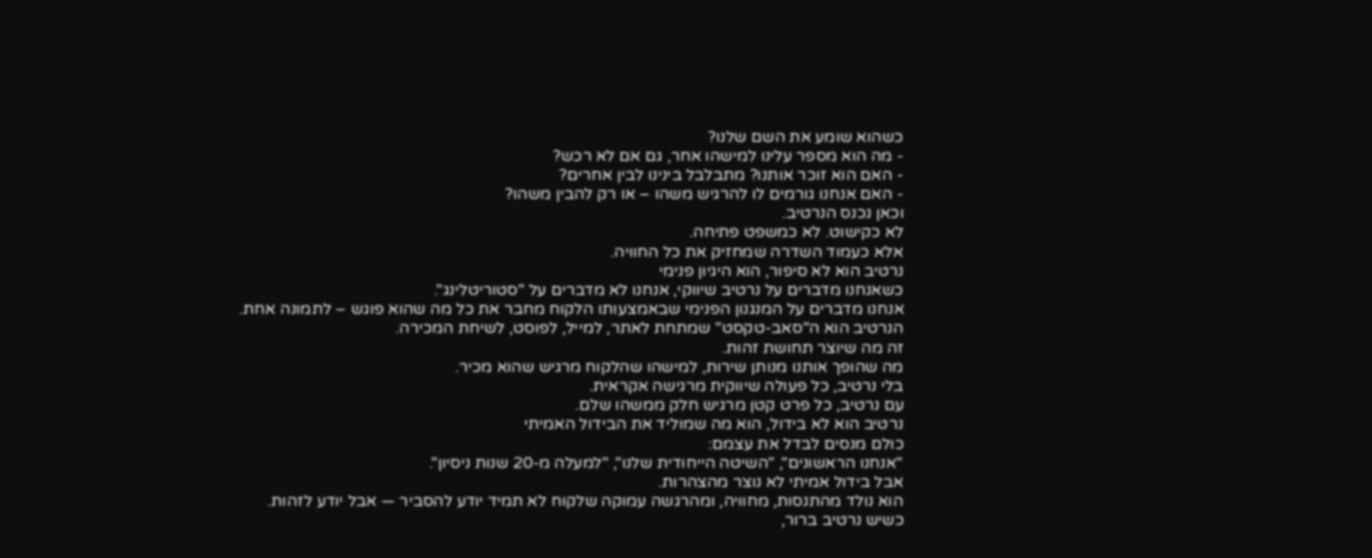כשהוא שומע את השם שלנו?
- מה הוא מספר עלינו למישהו אחר, גם אם לא רכש?
- האם הוא זוכר אותנו? מתבלבל בינינו לבין אחרים?
- האם אנחנו גורמים לו להרגיש משהו – או רק להבין משהו?
וכאן נכנס הנרטיב.
לא כקישוט. לא כמשפט פתיחה.
אלא כעמוד השדרה שמחזיק את כל החוויה.
נרטיב הוא לא סיפור, הוא היגיון פנימי
כשאנחנו מדברים על נרטיב שיווקי, אנחנו לא מדברים על "סטוריטלינג".
אנחנו מדברים על המנגנון הפנימי שבאמצעותו הלקוח מחבר את כל מה שהוא פוגש – לתמונה אחת.
הנרטיב הוא ה"סאב-טקסט" שמתחת לאתר, למייל, לפוסט, לשיחת המכירה.
זה מה שיוצר תחושת זהות.
מה שהופך אותנו מנותן שירות, למישהו שהלקוח מרגיש שהוא מכיר.
בלי נרטיב, כל פעולה שיווקית מרגישה אקראית.
עם נרטיב, כל פרט קטן מרגיש חלק ממשהו שלם.
נרטיב הוא לא בידול, הוא מה שמוליד את הבידול האמיתי
כולם מנסים לבדל את עצמם:
"אנחנו הראשונים", "השיטה הייחודית שלנו", "למעלה מ-20 שנות ניסיון".
אבל בידול אמיתי לא נוצר מהצהרות.
הוא נולד מהתנסות, מחוויה, ומהרגשה עמוקה שלקוח לא תמיד יודע להסביר — אבל יודע לזהות.
כשיש נרטיב ברור,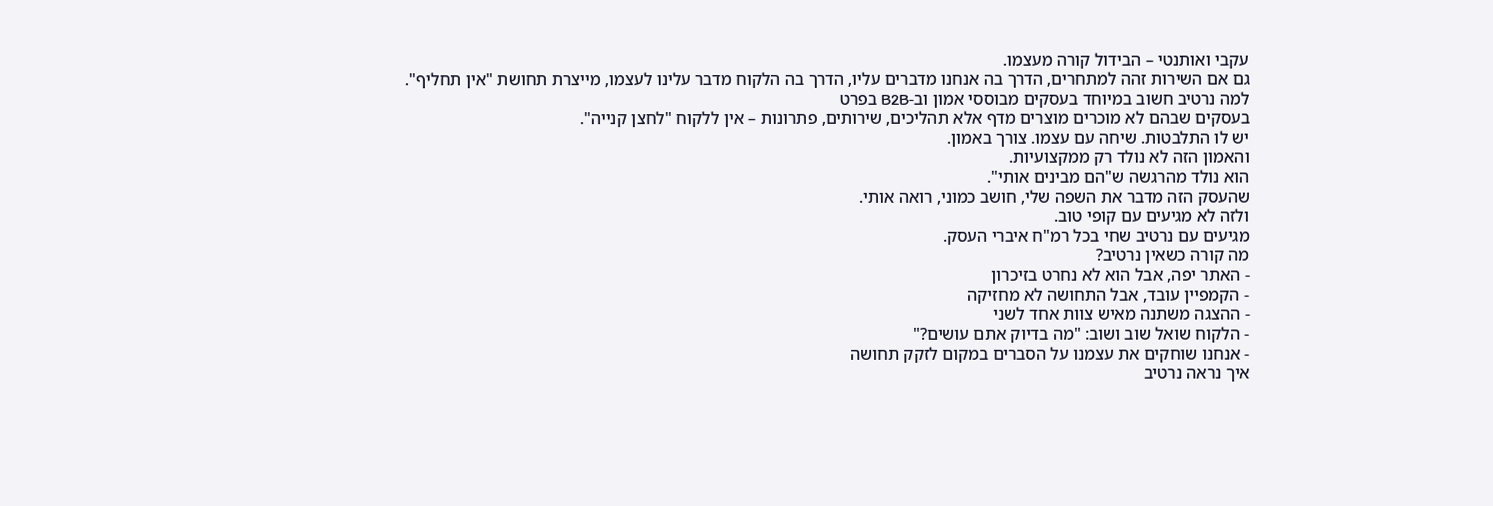עקבי ואותנטי – הבידול קורה מעצמו.
גם אם השירות זהה למתחרים, הדרך בה אנחנו מדברים עליו, הדרך בה הלקוח מדבר עלינו לעצמו, מייצרת תחושת "אין תחליף".
למה נרטיב חשוב במיוחד בעסקים מבוססי אמון וב-B2B בפרט
בעסקים שבהם לא מוכרים מוצרים מדף אלא תהליכים, שירותים, פתרונות – אין ללקוח "לחצן קנייה".
יש לו התלבטות. שיחה עם עצמו. צורך באמון.
והאמון הזה לא נולד רק ממקצועיות.
הוא נולד מהרגשה ש"הם מבינים אותי".
שהעסק הזה מדבר את השפה שלי, חושב כמוני, רואה אותי.
ולזה לא מגיעים עם קופי טוב.
מגיעים עם נרטיב שחי בכל רמ"ח איברי העסק.
מה קורה כשאין נרטיב?
- האתר יפה, אבל הוא לא נחרט בזיכרון
- הקמפיין עובד, אבל התחושה לא מחזיקה
- ההצגה משתנה מאיש צוות אחד לשני
- הלקוח שואל שוב ושוב: "מה בדיוק אתם עושים?"
- אנחנו שוחקים את עצמנו על הסברים במקום לזקק תחושה
איך נראה נרטיב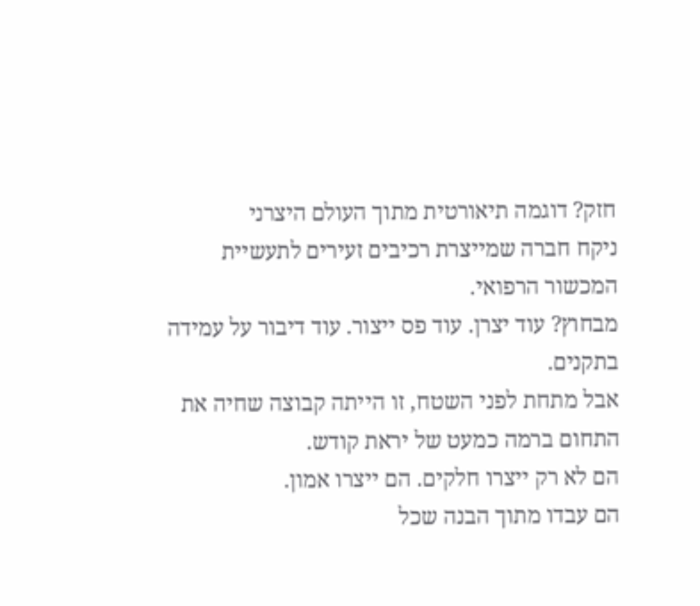חזק? דוגמה תיאורטית מתוך העולם היצרני
ניקח חברה שמייצרת רכיבים זעירים לתעשיית המכשור הרפואי.
מבחוץ? עוד יצרן. עוד פס ייצור. עוד דיבור על עמידה בתקנים.
אבל מתחת לפני השטח, זו הייתה קבוצה שחיה את התחום ברמה כמעט של יראת קודש.
הם לא רק ייצרו חלקים. הם ייצרו אמון.
הם עבדו מתוך הבנה שכל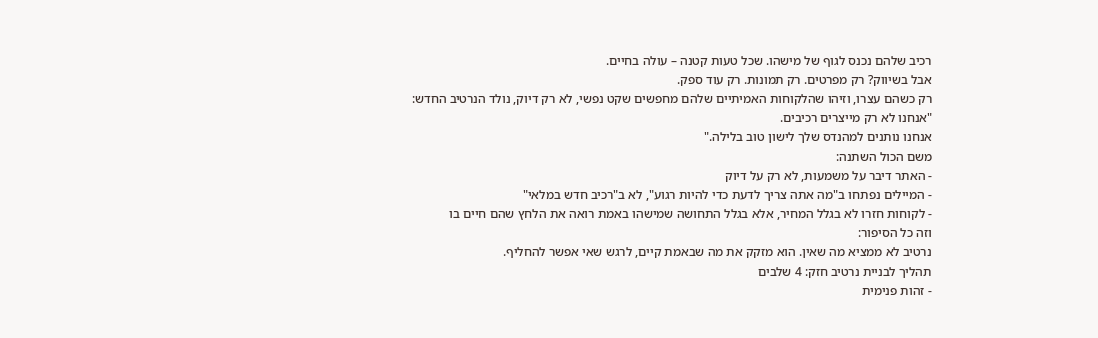רכיב שלהם נכנס לגוף של מישהו. שכל טעות קטנה – עולה בחיים.
אבל בשיווק? רק מפרטים. רק תמונות. רק עוד ספק.
רק כשהם עצרו, וזיהו שהלקוחות האמיתיים שלהם מחפשים שקט נפשי, לא רק דיוק, נולד הנרטיב החדש:
"אנחנו לא רק מייצרים רכיבים.
אנחנו נותנים למהנדס שלך לישון טוב בלילה."
משם הכול השתנה:
- האתר דיבר על משמעות, לא רק על דיוק
- המיילים נפתחו ב"מה אתה צריך לדעת כדי להיות רגוע", לא ב"רכיב חדש במלאי"
- לקוחות חזרו לא בגלל המחיר, אלא בגלל התחושה שמישהו באמת רואה את הלחץ שהם חיים בו
וזה כל הסיפור:
נרטיב לא ממציא מה שאין. הוא מזקק את מה שבאמת קיים, לרגש שאי אפשר להחליף.
תהליך לבניית נרטיב חזק: 4 שלבים
- זהות פנימית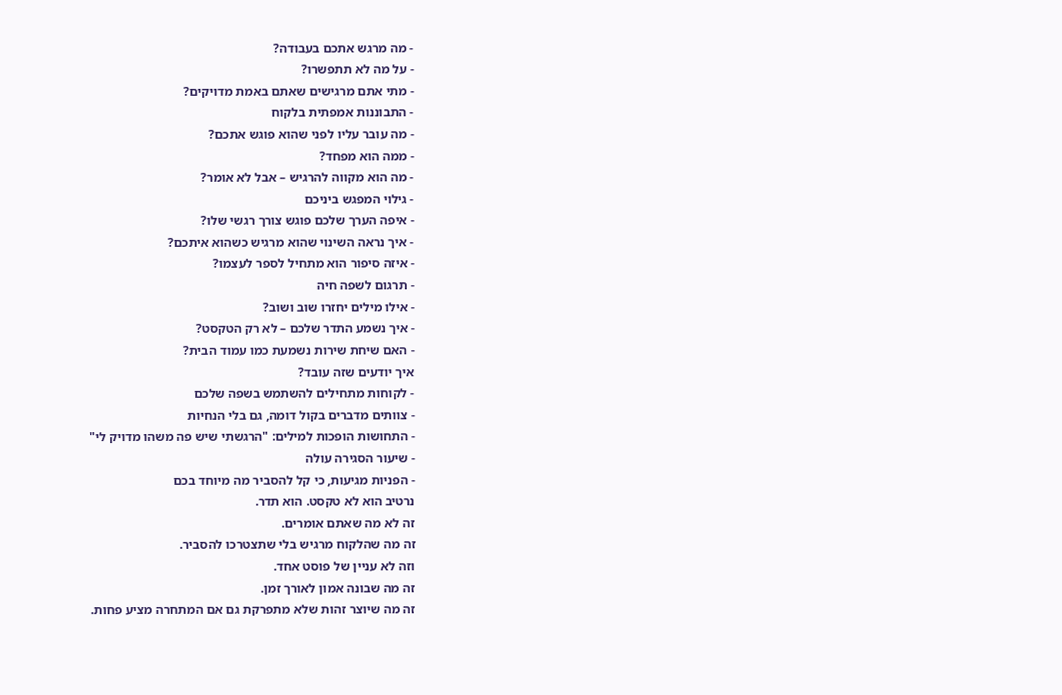- מה מרגש אתכם בעבודה?
- על מה לא תתפשרו?
- מתי אתם מרגישים שאתם באמת מדויקים?
- התבוננות אמפתית בלקוח
- מה עובר עליו לפני שהוא פוגש אתכם?
- ממה הוא מפחד?
- מה הוא מקווה להרגיש – אבל לא אומר?
- גילוי המפגש ביניכם
- איפה הערך שלכם פוגש צורך רגשי שלו?
- איך נראה השינוי שהוא מרגיש כשהוא איתכם?
- איזה סיפור הוא מתחיל לספר לעצמו?
- תרגום לשפה חיה
- אילו מילים יחזרו שוב ושוב?
- איך נשמע התדר שלכם – לא רק הטקסט?
- האם שיחת שירות נשמעת כמו עמוד הבית?
איך יודעים שזה עובד?
- לקוחות מתחילים להשתמש בשפה שלכם
- צוותים מדברים בקול דומה, גם בלי הנחיות
- התחושות הופכות למילים: "הרגשתי שיש פה משהו מדויק לי"
- שיעור הסגירה עולה
- הפניות מגיעות, כי קל להסביר מה מיוחד בכם
נרטיב הוא לא טקסט. הוא תדר.
זה לא מה שאתם אומרים.
זה מה שהלקוח מרגיש בלי שתצטרכו להסביר.
וזה לא עניין של פוסט אחד.
זה מה שבונה אמון לאורך זמן.
זה מה שיוצר זהות שלא מתפרקת גם אם המתחרה מציע פחות.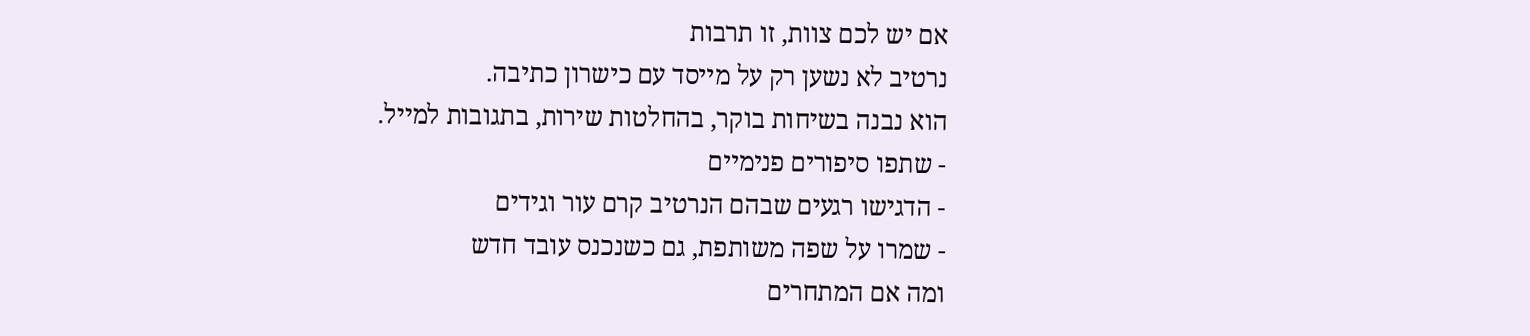אם יש לכם צוות, זו תרבות
נרטיב לא נשען רק על מייסד עם כישרון כתיבה.
הוא נבנה בשיחות בוקר, בהחלטות שירות, בתגובות למייל.
- שתפו סיפורים פנימיים
- הדגישו רגעים שבהם הנרטיב קרם עור וגידים
- שמרו על שפה משותפת, גם כשנכנס עובד חדש
ומה אם המתחרים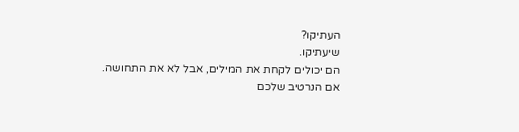העתיקו?
שיעתיקו.
הם יכולים לקחת את המילים, אבל לא את התחושה.
אם הנרטיב שלכם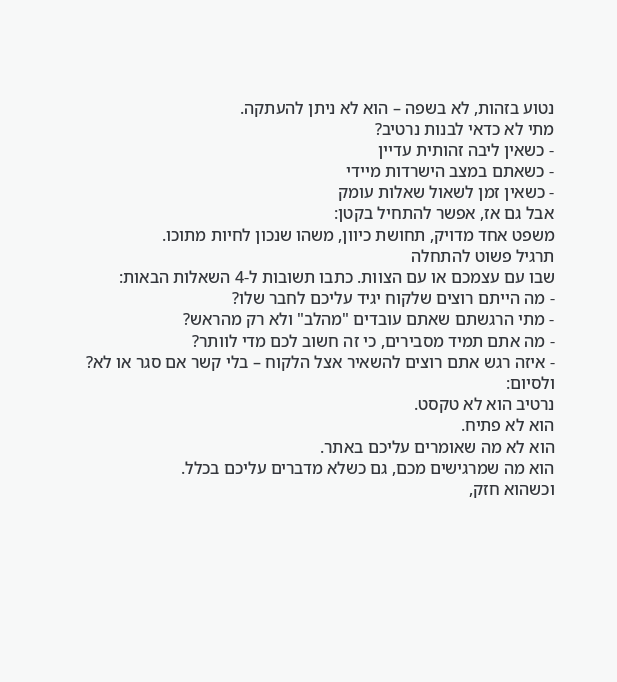נטוע בזהות, לא בשפה – הוא לא ניתן להעתקה.
מתי לא כדאי לבנות נרטיב?
- כשאין ליבה זהותית עדיין
- כשאתם במצב הישרדות מיידי
- כשאין זמן לשאול שאלות עומק
אבל גם אז, אפשר להתחיל בקטן:
משפט אחד מדויק, תחושת כיוון, משהו שנכון לחיות מתוכו.
תרגיל פשוט להתחלה
שבו עם עצמכם או עם הצוות. כתבו תשובות ל-4 השאלות הבאות:
- מה הייתם רוצים שלקוח יגיד עליכם לחבר שלו?
- מתי הרגשתם שאתם עובדים "מהלב" ולא רק מהראש?
- מה אתם תמיד מסבירים, כי זה חשוב לכם מדי לוותר?
- איזה רגש אתם רוצים להשאיר אצל הלקוח – בלי קשר אם סגר או לא?
ולסיום:
נרטיב הוא לא טקסט.
הוא לא פתיח.
הוא לא מה שאומרים עליכם באתר.
הוא מה שמרגישים מכם, גם כשלא מדברים עליכם בכלל.
וכשהוא חזק,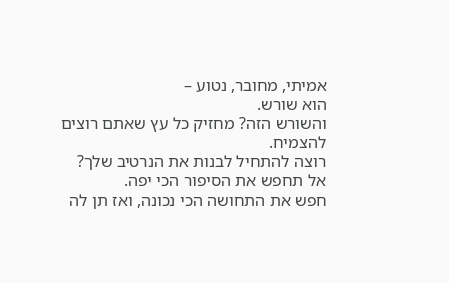אמיתי, מחובר, נטוע –
הוא שורש.
והשורש הזה? מחזיק כל עץ שאתם רוצים להצמיח.
רוצה להתחיל לבנות את הנרטיב שלך?
אל תחפש את הסיפור הכי יפה.
חפש את התחושה הכי נכונה, ואז תן לה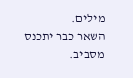מילים.
השאר כבר יתכנס מסביב.